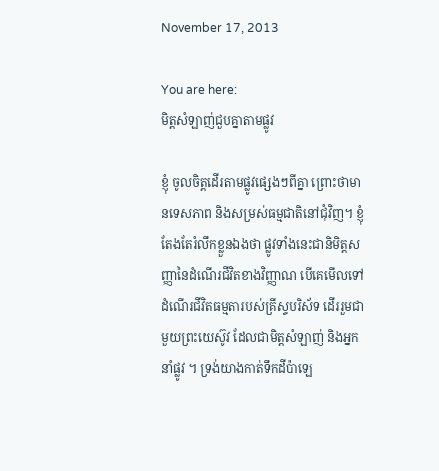November 17, 2013

You are here:
មិត្តសំឡាញ់ជួបគ្នាតាមផ្លូវ

ខ្ញុំ ចូលចិត្តដើរតាមផ្លូវផ្សេងៗពីគ្នា ព្រោះថាមានទេសភាព និងសម្រស់ធម្មជាតិនៅជុំវិញ។ ខ្ញុំតែងតែរំលឹកខ្លួនឯងថា ផ្លូវទាំងនេះជានិមិត្តសញ្ញានៃដំណើរជីវិតខាងវិញ្ញាណ បើគេមើលទៅដំណើរជីវិតធម្មតារបស់គ្រីស្ទបរិស័ទ ដើររួមជាមួយព្រះយេស៊ូវ ដែលជាមិត្តសំឡាញ់ និងអ្នកនាំផ្លូវ ។ ទ្រង់យាងកាត់ទឹកដីប៉ាឡេ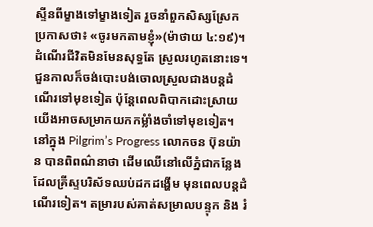ស្ទីនពីម្ខាងទៅម្ខាងទៀត រួចនាំពួកសិស្សស្រែកប្រកាសថា៖ «ចូរមកតាមខ្ញុំ»(ម៉ាថាយ ៤:១៩)។ ដំណើរជីវិតមិនមែនសុទ្ធតែ ស្រួលរហូតនោះទេ។ ជួនកាលក៏ចង់បោះបង់ចោលស្រួលជាងបន្តដំណើរទៅមុខទៀត ប៉ុន្តែពេលពិបាកដោះស្រាយ យើងអាចសម្រាកយកកម្លំាំងចាំទៅមុខទៀត។ នៅក្នុង Pilgrim’s Progress លោកចន ប៊ុនយ៉ាន បានពិពណ៌នាថា ដើមឈើនៅលើភ្នំជាកន្លែងដែលគ្រីស្ទបរិស័ទឈប់ដកដង្ហើម មុនពេលបន្តដំណើរទៀត។ តម្រារបស់គាត់សម្រាលបន្ទុក និង រំ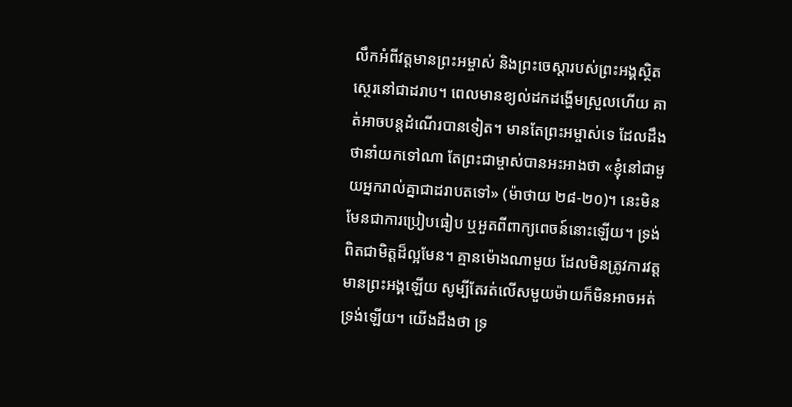លឹកអំពីវត្តមានព្រះអម្ចាស់ និងព្រះចេស្តារបស់ព្រះអង្គស្ថិតស្ថេរនៅជាដរាប។ ពេលមានខ្យល់ដកដង្ហើមស្រួលហើយ គាត់អាចបន្តដំណើរបានទៀត។ មានតែព្រះអម្ចាស់ទេ ដែលដឹងថានាំយកទៅណា តែព្រះជាម្ចាស់បានអះអាងថា «ខ្ញុំនៅជាមួយអ្នករាល់គ្នាជាដរាបតទៅ» (ម៉ាថាយ ២៨-២០)។ នេះមិនមែនជាការប្រៀបធៀប ឬអួតពីពាក្យពេចន៍នោះឡើយ។ ទ្រង់ពិតជាមិត្តដ៏ល្អមែន។ គ្មានម៉ោងណាមួយ ដែលមិនត្រូវការវត្តមានព្រះអង្គឡើយ សូម្បីតែរត់លើសមួយម៉ាយក៏មិនអាចអត់ទ្រង់ឡើយ។ យើងដឹងថា ទ្រ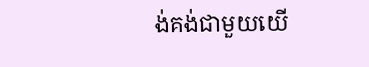ង់គង់ជាមួយយើ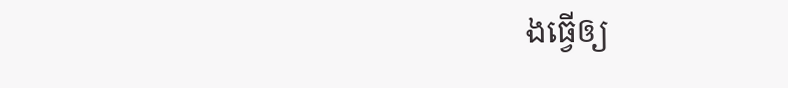ងធ្វើឲ្យ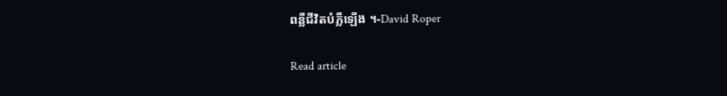ពន្លឺជីវិតបំភ្លឺឡើង ។-David Roper

Read article